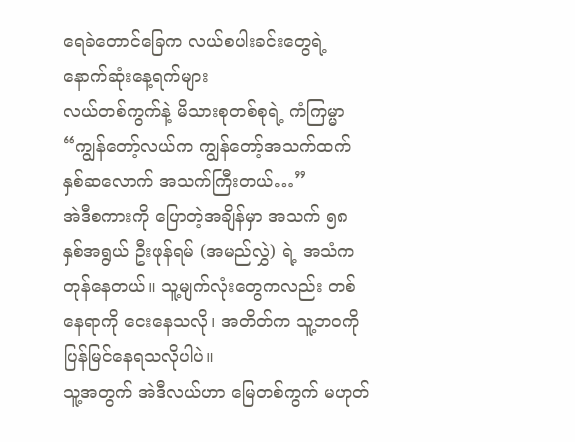ရေခဲတောင်ခြေက လယ်စပါးခင်းတွေရဲ့ နောက်ဆုံးနေ့ရက်များ
လယ်တစ်ကွက်နဲ့ မိသားစုတစ်စုရဲ့ ကံကြမ္မာ
“ကျွန်တော့်လယ်က ကျွန်တော့်အသက်ထက် နှစ်ဆလောက် အသက်ကြီးတယ်…”
အဲဒီစကားကို ပြောတဲ့အချိန်မှာ အသက် ၅၈ နှစ်အရွယ် ဦးဖုန်ရမ် (အမည်လွှဲ) ရဲ့ အသံက တုန်နေတယ်။ သူ့မျက်လုံးတွေကလည်း တစ်နေရာကို ငေးနေသလို၊ အတိတ်က သူ့ဘဝကို ပြန်မြင်နေရသလိုပါပဲ။
သူ့အတွက် အဲဒီလယ်ဟာ မြေတစ်ကွက် မဟုတ်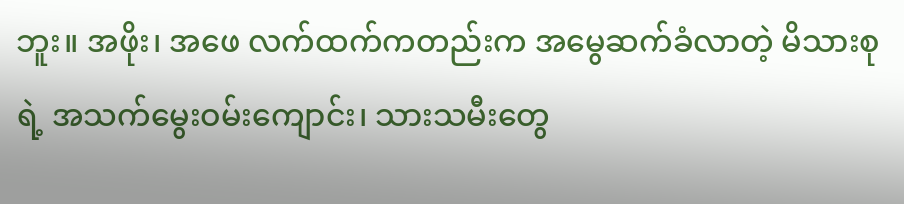ဘူး။ အဖိုး၊ အဖေ လက်ထက်ကတည်းက အမွေဆက်ခံလာတဲ့ မိသားစုရဲ့ အသက်မွေးဝမ်းကျောင်း၊ သားသမီးတွေ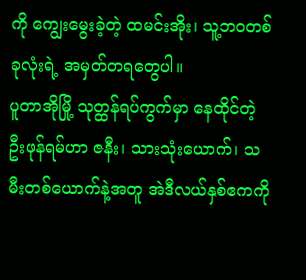ကို ကျွေးမွေးခဲ့တဲ့ ထမင်းအိုး၊ သူ့ဘဝတစ်ခုလုံးရဲ့ အမှတ်တရတွေပါ။
ပူတာအိုမြို့ သုတ္ထန်ရပ်ကွက်မှာ နေထိုင်တဲ့ ဦးဖုန်ရမ်ဟာ ဇနီး၊ သားသုံးယောက်၊ သမီးတစ်ယောက်နဲ့အတူ အဲဒီလယ်နှစ်ဧကကို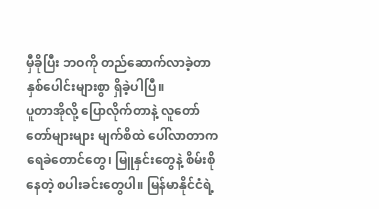မှီခိုပြီး ဘဝကို တည်ဆောက်လာခဲ့တာ နှစ်ပေါင်းများစွာ ရှိခဲ့ပါပြီ။
ပူတာအိုလို့ ပြောလိုက်တာနဲ့ လူတော်တော်များများ မျက်စိထဲ ပေါ်လာတာက ရေခဲတောင်တွေ၊ မြူနှင်းတွေနဲ့ စိမ်းစိုနေတဲ့ စပါးခင်းတွေပါ။ မြန်မာနိုင်ငံရဲ့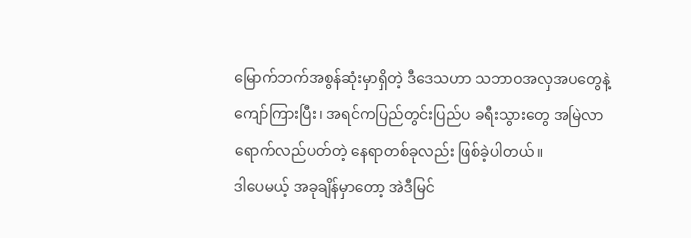မြောက်ဘက်အစွန်ဆုံးမှာရှိတဲ့ ဒီဒေသဟာ သဘာဝအလှအပတွေနဲ့ ကျော်ကြားပြီး၊ အရင်ကပြည်တွင်းပြည်ပ ခရီးသွားတွေ အမြဲလာရောက်လည်ပတ်တဲ့ နေရာတစ်ခုလည်း ဖြစ်ခဲ့ပါတယ်။
ဒါပေမယ့် အခုချိန်မှာတော့ အဲဒီမြင်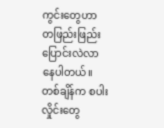ကွင်းတွေဟာ တဖြည်းဖြည်း ပြောင်းလဲလာနေပါတယ်။
တစ်ချိန်က စပါးလှိုင်းတွေ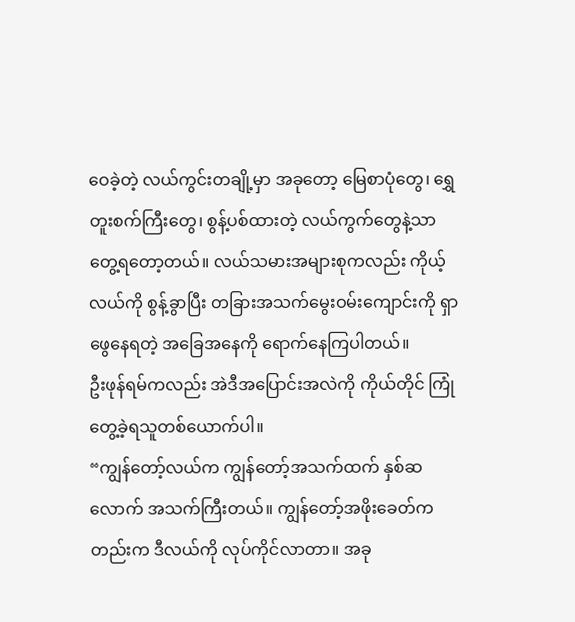ဝေခဲ့တဲ့ လယ်ကွင်းတချို့မှာ အခုတော့ မြေစာပုံတွေ၊ ရွှေတူးစက်ကြီးတွေ၊ စွန့်ပစ်ထားတဲ့ လယ်ကွက်တွေနဲ့သာ တွေ့ရတော့တယ်။ လယ်သမားအများစုကလည်း ကိုယ့်လယ်ကို စွန့်ခွာပြီး တခြားအသက်မွေးဝမ်းကျောင်းကို ရှာဖွေနေရတဲ့ အခြေအနေကို ရောက်နေကြပါတယ်။
ဦးဖုန်ရမ်ကလည်း အဲဒီအပြောင်းအလဲကို ကိုယ်တိုင် ကြုံတွေ့ခဲ့ရသူတစ်ယောက်ပါ။
“ကျွန်တော့်လယ်က ကျွန်တော့်အသက်ထက် နှစ်ဆလောက် အသက်ကြီးတယ်။ ကျွန်တော့်အဖိုးခေတ်ကတည်းက ဒီလယ်ကို လုပ်ကိုင်လာတာ။ အခု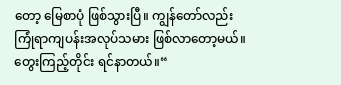တော့ မြေစာပုံ ဖြစ်သွားပြီ။ ကျွန်တော်လည်း ကြုံရာကျပန်းအလုပ်သမား ဖြစ်လာတော့မယ်။ တွေးကြည့်တိုင်း ရင်နာတယ်။“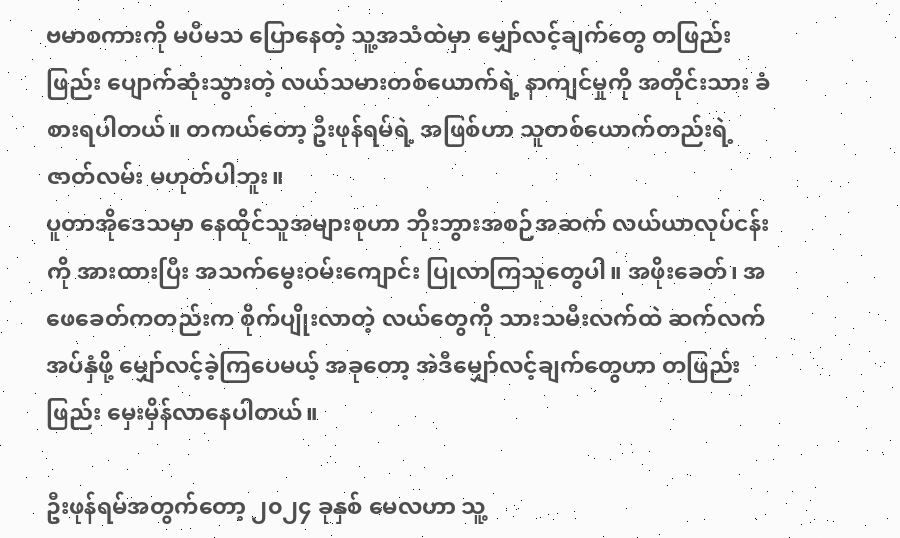ဗမာစကားကို မပီမသ ပြောနေတဲ့ သူ့အသံထဲမှာ မျှော်လင့်ချက်တွေ တဖြည်းဖြည်း ပျောက်ဆုံးသွားတဲ့ လယ်သမားတစ်ယောက်ရဲ့ နာကျင်မှုကို အတိုင်းသား ခံစားရပါတယ်။ တကယ်တော့ ဦးဖုန်ရမ်ရဲ့ အဖြစ်ဟာ သူတစ်ယောက်တည်းရဲ့ ဇာတ်လမ်း မဟုတ်ပါဘူး။
ပူတာအိုဒေသမှာ နေထိုင်သူအများစုဟာ ဘိုးဘွားအစဉ်အဆက် လယ်ယာလုပ်ငန်းကို အားထားပြီး အသက်မွေးဝမ်းကျောင်း ပြုလာကြသူတွေပါ။ အဖိုးခေတ်၊ အဖေခေတ်ကတည်းက စိုက်ပျိုးလာတဲ့ လယ်တွေကို သားသမီးလက်ထဲ ဆက်လက်အပ်နှံဖို့ မျှော်လင့်ခဲ့ကြပေမယ့် အခုတော့ အဲဒီမျှော်လင့်ချက်တွေဟာ တဖြည်းဖြည်း မှေးမှိန်လာနေပါတယ်။

ဦးဖုန်ရမ်အတွက်တော့ ၂၀၂၄ ခုနှစ် မေလဟာ သူ့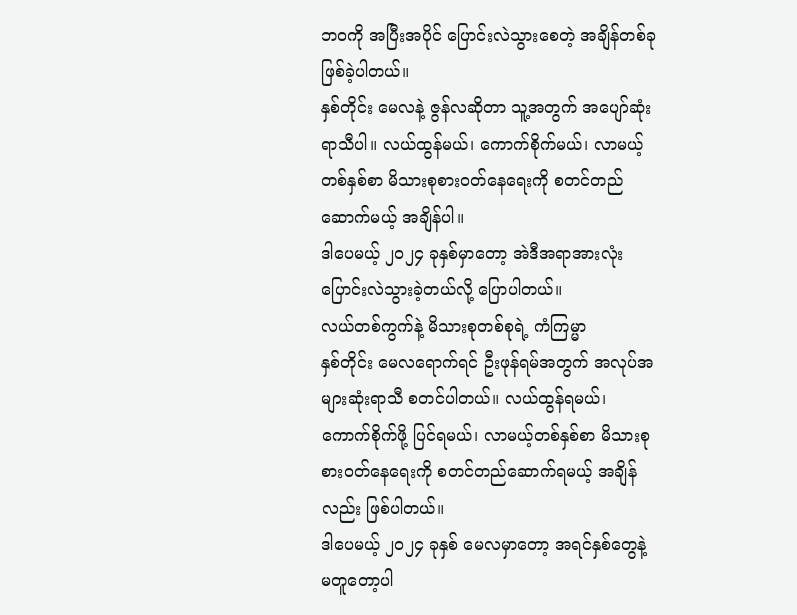ဘဝကို အပြီးအပိုင် ပြောင်းလဲသွားစေတဲ့ အချိန်တစ်ခု ဖြစ်ခဲ့ပါတယ်။
နှစ်တိုင်း မေလနဲ့ ဇွန်လဆိုတာ သူ့အတွက် အပျော်ဆုံးရာသီပါ။ လယ်ထွန်မယ်၊ ကောက်စိုက်မယ်၊ လာမယ့်တစ်နှစ်စာ မိသားစုစားဝတ်နေရေးကို စတင်တည်ဆောက်မယ့် အချိန်ပါ။
ဒါပေမယ့် ၂၀၂၄ ခုနှစ်မှာတော့ အဲဒီအရာအားလုံး ပြောင်းလဲသွားခဲ့တယ်လို့ ပြောပါတယ်။
လယ်တစ်ကွက်နဲ့ မိသားစုတစ်စုရဲ့ ကံကြမ္မာ
နှစ်တိုင်း မေလရောက်ရင် ဦးဖုန်ရမ်အတွက် အလုပ်အများဆုံးရာသီ စတင်ပါတယ်။ လယ်ထွန်ရမယ်၊ ကောက်စိုက်ဖို့ ပြင်ရမယ်၊ လာမယ့်တစ်နှစ်စာ မိသားစုစားဝတ်နေရေးကို စတင်တည်ဆောက်ရမယ့် အချိန်လည်း ဖြစ်ပါတယ်။
ဒါပေမယ့် ၂၀၂၄ ခုနှစ် မေလမှာတော့ အရင်နှစ်တွေနဲ့ မတူတော့ပါ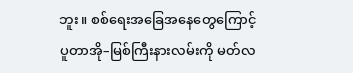ဘူး။ စစ်ရေးအခြေအနေတွေကြောင့် ပူတာအို–မြစ်ကြီးနားလမ်းကို မတ်လ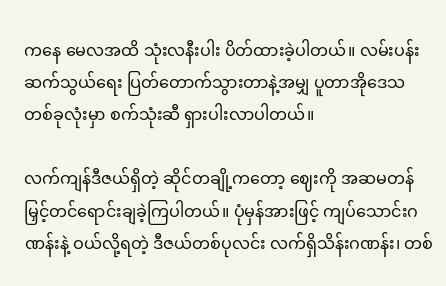ကနေ မေလအထိ သုံးလနီးပါး ပိတ်ထားခဲ့ပါတယ်။ လမ်းပန်းဆက်သွယ်ရေး ပြတ်တောက်သွားတာနဲ့အမျှ ပူတာအိုဒေသတစ်ခုလုံးမှာ စက်သုံးဆီ ရှားပါးလာပါတယ်။

လက်ကျန်ဒီဇယ်ရှိတဲ့ ဆိုင်တချို့ကတော့ ဈေးကို အဆမတန် မြှင့်တင်ရောင်းချခဲ့ကြပါတယ်။ ပုံမှန်အားဖြင့် ကျပ်သောင်းဂဏန်းနဲ့ ဝယ်လို့ရတဲ့ ဒီဇယ်တစ်ပုလင်း လက်ရှိသိန်းဂဏန်း၊ တစ်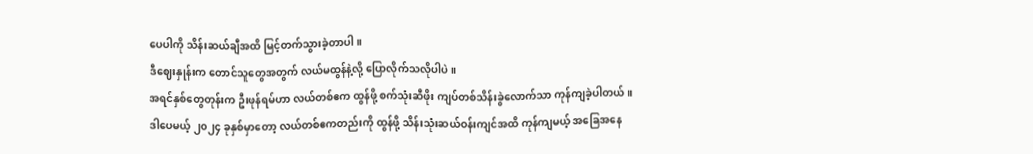ပေပါကို သိန်းဆယ်ချီအထိ မြင့်တက်သွားခဲ့တာပါ။
ဒီဈေးနှုန်းက တောင်သူတွေအတွက် လယ်မထွန်နဲ့လို့ ပြောလိုက်သလိုပါပဲ။
အရင်နှစ်တွေတုန်းက ဦးဖုန်ရမ်ဟာ လယ်တစ်ဧက ထွန်ဖို့ စက်သုံးဆီဖိုး ကျပ်တစ်သိန်းခွဲလောက်သာ ကုန်ကျခဲ့ပါတယ်။ ဒါပေမယ့် ၂၀၂၄ ခုနှစ်မှာတော့ လယ်တစ်ဧကတည်းကို ထွန်ဖို့ သိန်းသုံးဆယ်ဝန်းကျင်အထိ ကုန်ကျမယ့် အခြေအနေ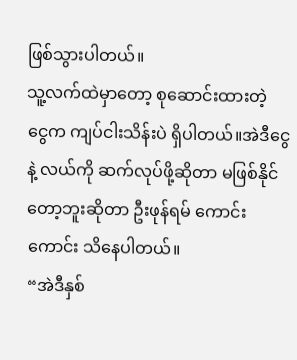ဖြစ်သွားပါတယ်။
သူ့လက်ထဲမှာတော့ စုဆောင်းထားတဲ့ ငွေက ကျပ်ငါးသိန်းပဲ ရှိပါတယ်။အဲဒီငွေနဲ့ လယ်ကို ဆက်လုပ်ဖို့ဆိုတာ မဖြစ်နိုင်တော့ဘူးဆိုတာ ဦးဖုန်ရမ် ကောင်းကောင်း သိနေပါတယ်။
“အဲဒီနှစ်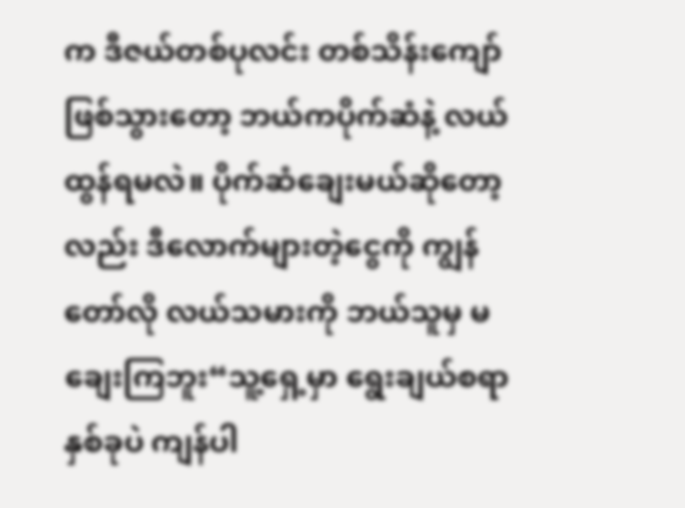က ဒီဇယ်တစ်ပုလင်း တစ်သိန်းကျော် ဖြစ်သွားတော့ ဘယ်ကပိုက်ဆံနဲ့ လယ်ထွန်ရမလဲ။ ပိုက်ဆံချေးမယ်ဆိုတော့လည်း ဒီလောက်များတဲ့ငွေကို ကျွန်တော်လို လယ်သမားကို ဘယ်သူမှ မချေးကြဘူး“သူ့ရှေ့မှာ ရွေးချယ်စရာ နှစ်ခုပဲ ကျန်ပါ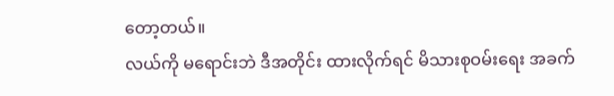တော့တယ်။
လယ်ကို မရောင်းဘဲ ဒီအတိုင်း ထားလိုက်ရင် မိသားစုဝမ်းရေး အခက်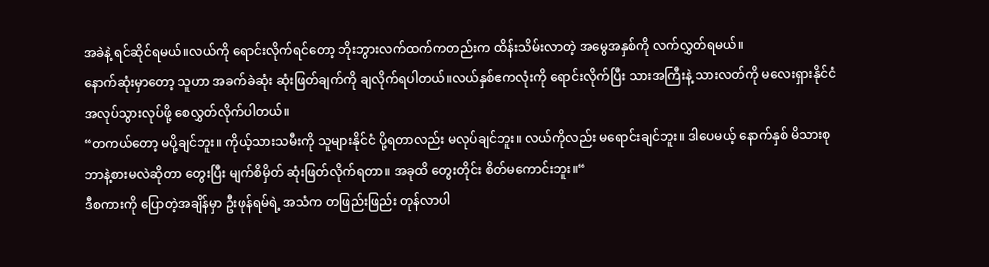အခဲနဲ့ ရင်ဆိုင်ရမယ်။လယ်ကို ရောင်းလိုက်ရင်တော့ ဘိုးဘွားလက်ထက်ကတည်းက ထိန်းသိမ်းလာတဲ့ အမွေအနှစ်ကို လက်လွှတ်ရမယ်။
နောက်ဆုံးမှာတော့ သူဟာ အခက်ခဲဆုံး ဆုံးဖြတ်ချက်ကို ချလိုက်ရပါတယ်။လယ်နှစ်ဧကလုံးကို ရောင်းလိုက်ပြီး သားအကြီးနဲ့ သားလတ်ကို မလေးရှားနိုင်ငံ အလုပ်သွားလုပ်ဖို့ စေလွှတ်လိုက်ပါတယ်။
“တကယ်တော့ မပို့ချင်ဘူး။ ကိုယ့်သားသမီးကို သူများနိုင်ငံ ပို့ရတာလည်း မလုပ်ချင်ဘူး။ လယ်ကိုလည်း မရောင်းချင်ဘူး။ ဒါပေမယ့် နောက်နှစ် မိသားစု ဘာနဲ့စားမလဲဆိုတာ တွေးပြီး မျက်စိမှိတ် ဆုံးဖြတ်လိုက်ရတာ။ အခုထိ တွေးတိုင်း စိတ်မကောင်းဘူး။“
ဒီစကားကို ပြောတဲ့အချိန်မှာ ဦးဖုန်ရမ်ရဲ့ အသံက တဖြည်းဖြည်း တုန်လာပါ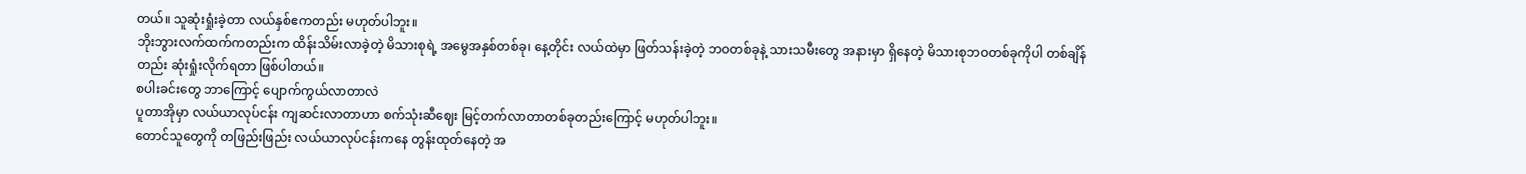တယ်။ သူဆုံးရှုံးခဲ့တာ လယ်နှစ်ဧကတည်း မဟုတ်ပါဘူး။
ဘိုးဘွားလက်ထက်ကတည်းက ထိန်းသိမ်းလာခဲ့တဲ့ မိသားစုရဲ့ အမွေအနှစ်တစ်ခု၊ နေ့တိုင်း လယ်ထဲမှာ ဖြတ်သန်းခဲ့တဲ့ ဘဝတစ်ခုနဲ့ သားသမီးတွေ အနားမှာ ရှိနေတဲ့ မိသားစုဘဝတစ်ခုကိုပါ တစ်ချိန်တည်း ဆုံးရှုံးလိုက်ရတာ ဖြစ်ပါတယ်။
စပါးခင်းတွေ ဘာကြောင့် ပျောက်ကွယ်လာတာလဲ
ပူတာအိုမှာ လယ်ယာလုပ်ငန်း ကျဆင်းလာတာဟာ စက်သုံးဆီဈေး မြင့်တက်လာတာတစ်ခုတည်းကြောင့် မဟုတ်ပါဘူး။
တောင်သူတွေကို တဖြည်းဖြည်း လယ်ယာလုပ်ငန်းကနေ တွန်းထုတ်နေတဲ့ အ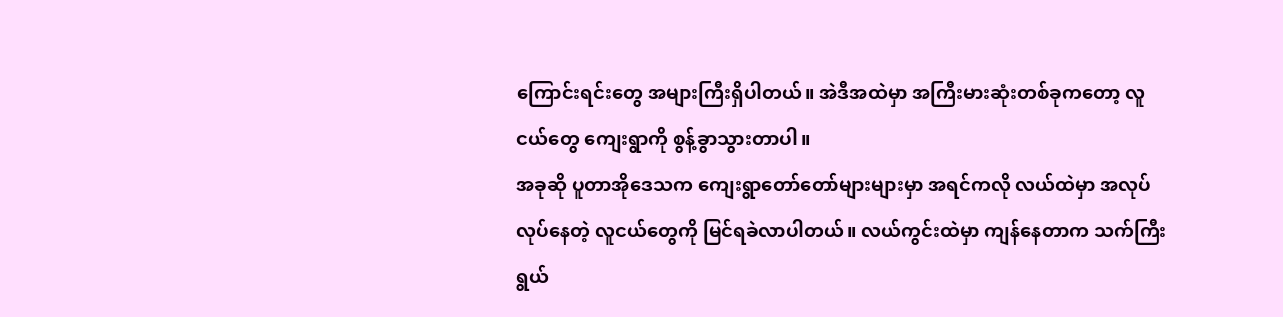ကြောင်းရင်းတွေ အများကြီးရှိပါတယ်။ အဲဒီအထဲမှာ အကြီးမားဆုံးတစ်ခုကတော့ လူငယ်တွေ ကျေးရွာကို စွန့်ခွာသွားတာပါ။
အခုဆို ပူတာအိုဒေသက ကျေးရွာတော်တော်များများမှာ အရင်ကလို လယ်ထဲမှာ အလုပ်လုပ်နေတဲ့ လူငယ်တွေကို မြင်ရခဲလာပါတယ်။ လယ်ကွင်းထဲမှာ ကျန်နေတာက သက်ကြီးရွယ်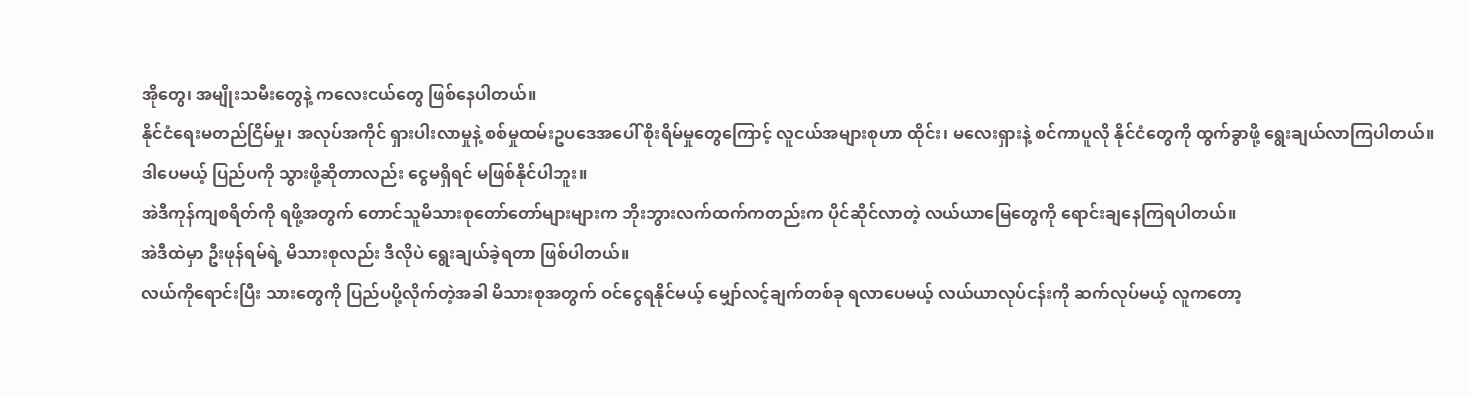အိုတွေ၊ အမျိုးသမီးတွေနဲ့ ကလေးငယ်တွေ ဖြစ်နေပါတယ်။
နိုင်ငံရေးမတည်ငြိမ်မှု၊ အလုပ်အကိုင် ရှားပါးလာမှုနဲ့ စစ်မှုထမ်းဥပဒေအပေါ် စိုးရိမ်မှုတွေကြောင့် လူငယ်အများစုဟာ ထိုင်း၊ မလေးရှားနဲ့ စင်ကာပူလို နိုင်ငံတွေကို ထွက်ခွာဖို့ ရွေးချယ်လာကြပါတယ်။
ဒါပေမယ့် ပြည်ပကို သွားဖို့ဆိုတာလည်း ငွေမရှိရင် မဖြစ်နိုင်ပါဘူး။
အဲဒီကုန်ကျစရိတ်ကို ရဖို့အတွက် တောင်သူမိသားစုတော်တော်များများက ဘိုးဘွားလက်ထက်ကတည်းက ပိုင်ဆိုင်လာတဲ့ လယ်ယာမြေတွေကို ရောင်းချနေကြရပါတယ်။
အဲဒီထဲမှာ ဦးဖုန်ရမ်ရဲ့ မိသားစုလည်း ဒီလိုပဲ ရွေးချယ်ခဲ့ရတာ ဖြစ်ပါတယ်။
လယ်ကိုရောင်းပြီး သားတွေကို ပြည်ပပို့လိုက်တဲ့အခါ မိသားစုအတွက် ဝင်ငွေရနိုင်မယ့် မျှော်လင့်ချက်တစ်ခု ရလာပေမယ့် လယ်ယာလုပ်ငန်းကို ဆက်လုပ်မယ့် လူကတော့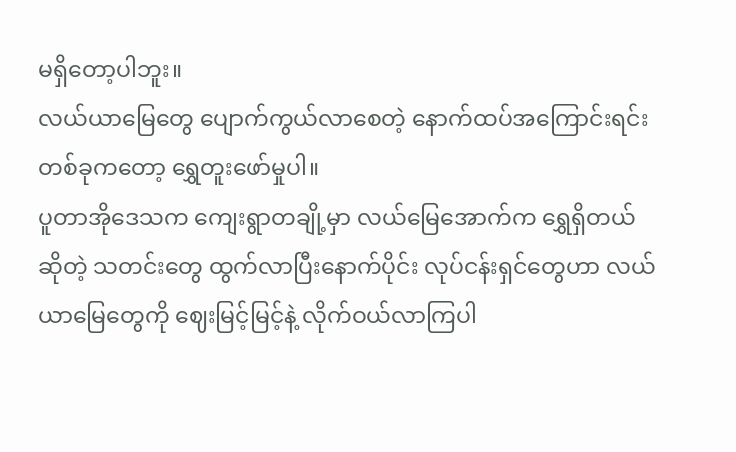မရှိတော့ပါဘူး။
လယ်ယာမြေတွေ ပျောက်ကွယ်လာစေတဲ့ နောက်ထပ်အကြောင်းရင်းတစ်ခုကတော့ ရွှေတူးဖော်မှုပါ။
ပူတာအိုဒေသက ကျေးရွာတချို့မှာ လယ်မြေအောက်က ရွှေရှိတယ်ဆိုတဲ့ သတင်းတွေ ထွက်လာပြီးနောက်ပိုင်း လုပ်ငန်းရှင်တွေဟာ လယ်ယာမြေတွေကို ဈေးမြင့်မြင့်နဲ့ လိုက်ဝယ်လာကြပါ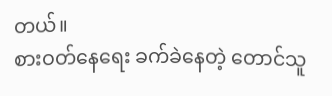တယ်။
စားဝတ်နေရေး ခက်ခဲနေတဲ့ တောင်သူ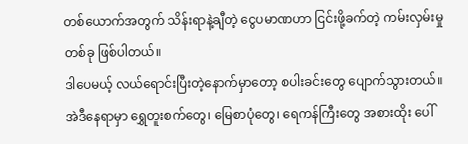တစ်ယောက်အတွက် သိန်းရာနဲ့ချီတဲ့ ငွေပမာဏဟာ ငြင်းဖို့ခက်တဲ့ ကမ်းလှမ်းမှုတစ်ခု ဖြစ်ပါတယ်။
ဒါပေမယ့် လယ်ရောင်းပြီးတဲ့နောက်မှာတော့ စပါးခင်းတွေ ပျောက်သွားတယ်။
အဲဒီနေရာမှာ ရွှေတူးစက်တွေ၊ မြေစာပုံတွေ၊ ရေကန်ကြီးတွေ အစားထိုး ပေါ်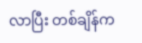လာပြီး တစ်ချိန်က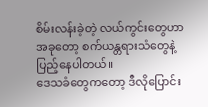စိမ်းလန်းခဲ့တဲ့ လယ်ကွင်းတွေဟာ အခုတော့ စက်ယန္တရားသံတွေနဲ့ ပြည့်နေပါတယ်။
ဒေသခံတွေကတော့ ဒီလိုပြောင်း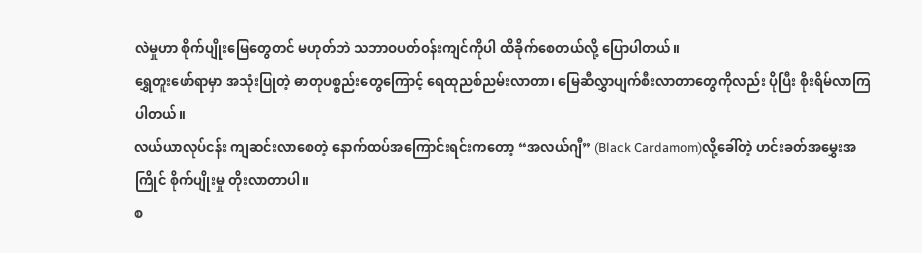လဲမှုဟာ စိုက်ပျိုးမြေတွေတင် မဟုတ်ဘဲ သဘာဝပတ်ဝန်းကျင်ကိုပါ ထိခိုက်စေတယ်လို့ ပြောပါတယ်။
ရွှေတူးဖော်ရာမှာ အသုံးပြုတဲ့ ဓာတုပစ္စည်းတွေကြောင့် ရေထုညစ်ညမ်းလာတာ၊ မြေဆီလွှာပျက်စီးလာတာတွေကိုလည်း ပိုပြီး စိုးရိမ်လာကြပါတယ်။
လယ်ယာလုပ်ငန်း ကျဆင်းလာစေတဲ့ နောက်ထပ်အကြောင်းရင်းကတော့ “အလယ်ဂျီ” (Black Cardamom)လို့ခေါ်တဲ့ ဟင်းခတ်အမွှေးအကြိုင် စိုက်ပျိုးမှု တိုးလာတာပါ။
စ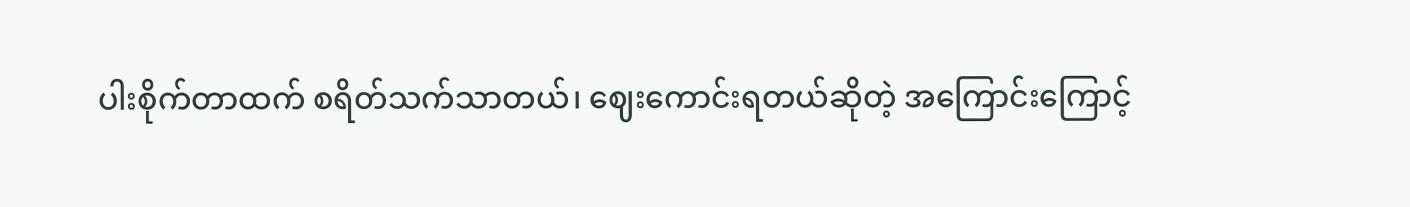ပါးစိုက်တာထက် စရိတ်သက်သာတယ်၊ ဈေးကောင်းရတယ်ဆိုတဲ့ အကြောင်းကြောင့်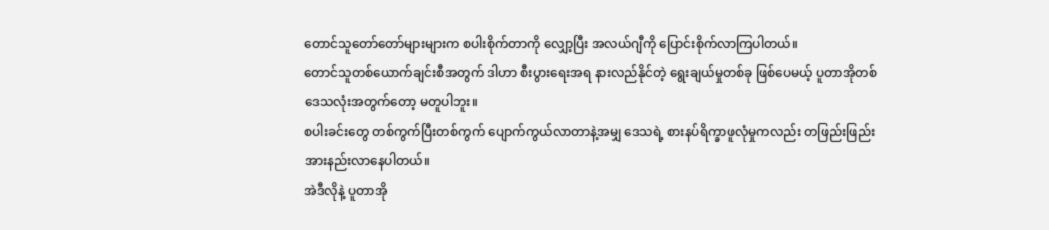တောင်သူတော်တော်များများက စပါးစိုက်တာကို လျှော့ပြီး အလယ်ဂျီကို ပြောင်းစိုက်လာကြပါတယ်။
တောင်သူတစ်ယောက်ချင်းစီအတွက် ဒါဟာ စီးပွားရေးအရ နားလည်နိုင်တဲ့ ရွေးချယ်မှုတစ်ခု ဖြစ်ပေမယ့် ပူတာအိုတစ်ဒေသလုံးအတွက်တော့ မတူပါဘူး။
စပါးခင်းတွေ တစ်ကွက်ပြီးတစ်ကွက် ပျောက်ကွယ်လာတာနဲ့အမျှ ဒေသရဲ့ စားနပ်ရိက္ခာဖူလုံမှုကလည်း တဖြည်းဖြည်း အားနည်းလာနေပါတယ်။
အဲဒီလိုနဲ့ ပူတာအို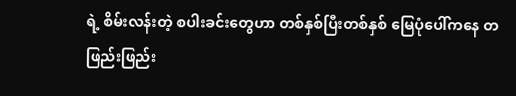ရဲ့ စိမ်းလန်းတဲ့ စပါးခင်းတွေဟာ တစ်နှစ်ပြီးတစ်နှစ် မြေပုံပေါ်ကနေ တဖြည်းဖြည်း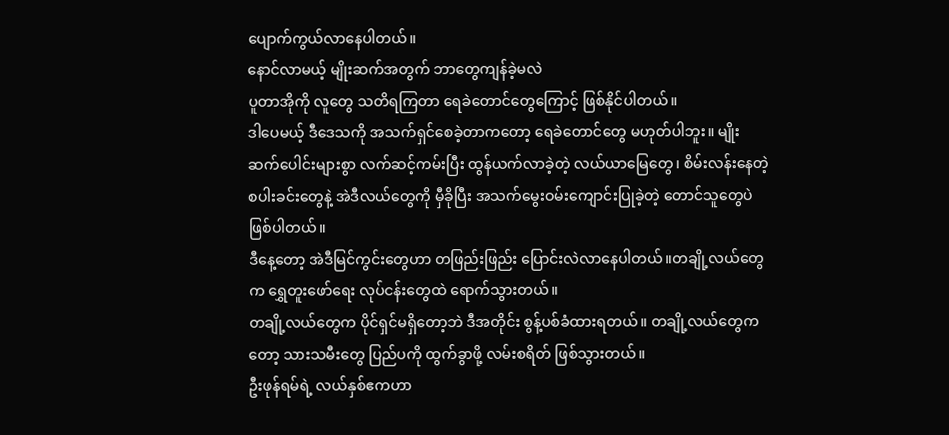ပျောက်ကွယ်လာနေပါတယ်။
နောင်လာမယ့် မျိုးဆက်အတွက် ဘာတွေကျန်ခဲ့မလဲ
ပူတာအိုကို လူတွေ သတိရကြတာ ရေခဲတောင်တွေကြောင့် ဖြစ်နိုင်ပါတယ်။
ဒါပေမယ့် ဒီဒေသကို အသက်ရှင်စေခဲ့တာကတော့ ရေခဲတောင်တွေ မဟုတ်ပါဘူး။ မျိုးဆက်ပေါင်းများစွာ လက်ဆင့်ကမ်းပြီး ထွန်ယက်လာခဲ့တဲ့ လယ်ယာမြေတွေ၊ စိမ်းလန်းနေတဲ့ စပါးခင်းတွေနဲ့ အဲဒီလယ်တွေကို မှီခိုပြီး အသက်မွေးဝမ်းကျောင်းပြုခဲ့တဲ့ တောင်သူတွေပဲ ဖြစ်ပါတယ်။
ဒီနေ့တော့ အဲဒီမြင်ကွင်းတွေဟာ တဖြည်းဖြည်း ပြောင်းလဲလာနေပါတယ်။တချို့လယ်တွေက ရွှေတူးဖော်ရေး လုပ်ငန်းတွေထဲ ရောက်သွားတယ်။
တချို့လယ်တွေက ပိုင်ရှင်မရှိတော့ဘဲ ဒီအတိုင်း စွန့်ပစ်ခံထားရတယ်။ တချို့လယ်တွေကတော့ သားသမီးတွေ ပြည်ပကို ထွက်ခွာဖို့ လမ်းစရိတ် ဖြစ်သွားတယ်။
ဦးဖုန်ရမ်ရဲ့ လယ်နှစ်ဧကဟာ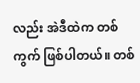လည်း အဲဒီထဲက တစ်ကွက် ဖြစ်ပါတယ်။ တစ်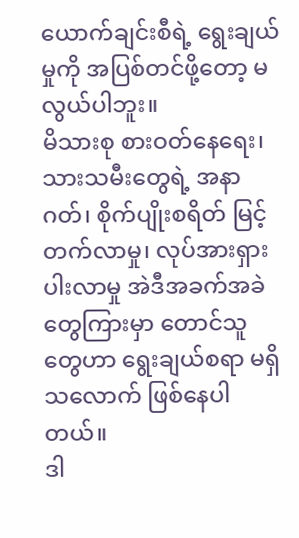ယောက်ချင်းစီရဲ့ ရွေးချယ်မှုကို အပြစ်တင်ဖို့တော့ မလွယ်ပါဘူး။
မိသားစု စားဝတ်နေရေး၊ သားသမီးတွေရဲ့ အနာဂတ်၊ စိုက်ပျိုးစရိတ် မြင့်တက်လာမှု၊ လုပ်အားရှားပါးလာမှု အဲဒီအခက်အခဲတွေကြားမှာ တောင်သူတွေဟာ ရွေးချယ်စရာ မရှိသလောက် ဖြစ်နေပါတယ်။
ဒါ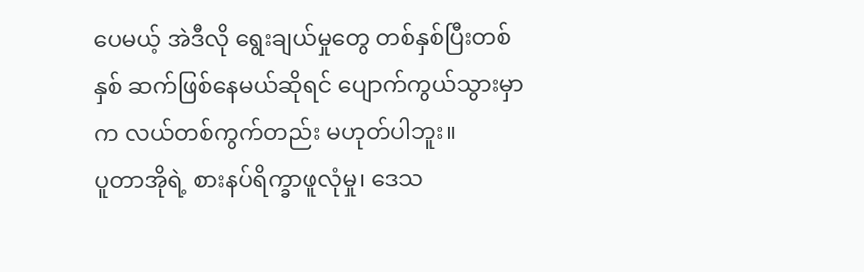ပေမယ့် အဲဒီလို ရွေးချယ်မှုတွေ တစ်နှစ်ပြီးတစ်နှစ် ဆက်ဖြစ်နေမယ်ဆိုရင် ပျောက်ကွယ်သွားမှာက လယ်တစ်ကွက်တည်း မဟုတ်ပါဘူး။
ပူတာအိုရဲ့ စားနပ်ရိက္ခာဖူလုံမှု၊ ဒေသ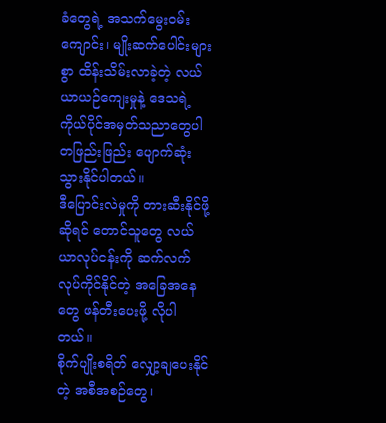ခံတွေရဲ့ အသက်မွေးဝမ်းကျောင်း၊ မျိုးဆက်ပေါင်းများစွာ ထိန်းသိမ်းလာခဲ့တဲ့ လယ်ယာယဉ်ကျေးမှုနဲ့ ဒေသရဲ့ ကိုယ်ပိုင်အမှတ်သညာတွေပါ တဖြည်းဖြည်း ပျောက်ဆုံးသွားနိုင်ပါတယ်။
ဒီပြောင်းလဲမှုကို တားဆီးနိုင်ဖို့ဆိုရင် တောင်သူတွေ လယ်ယာလုပ်ငန်းကို ဆက်လက်လုပ်ကိုင်နိုင်တဲ့ အခြေအနေတွေ ဖန်တီးပေးဖို့ လိုပါတယ်။
စိုက်ပျိုးစရိတ် လျှော့ချပေးနိုင်တဲ့ အစီအစဉ်တွေ၊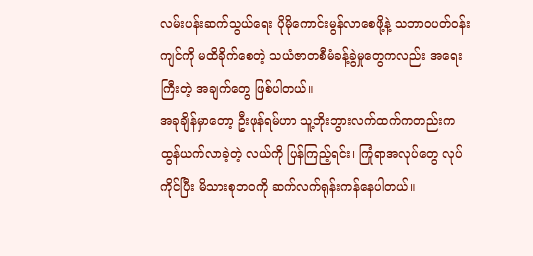လမ်းပန်းဆက်သွယ်ရေး ပိုမိုကောင်းမွန်လာစေဖို့နဲ့ သဘာဝပတ်ဝန်းကျင်ကို မထိခိုက်စေတဲ့ သယံဇာတစီမံခန့်ခွဲမှုတွေကလည်း အရေးကြီးတဲ့ အချက်တွေ ဖြစ်ပါတယ်။
အခုချိန်မှာတော့ ဦးဖုန်ရမ်ဟာ သူ့ဘိုးဘွားလက်ထက်ကတည်းက ထွန်ယက်လာခဲ့တဲ့ လယ်ကို ပြန်ကြည့်ရင်း၊ ကြုံရာအလုပ်တွေ လုပ်ကိုင်ပြီး မိသားစုဘဝကို ဆက်လက်ရုန်းကန်နေပါတယ်။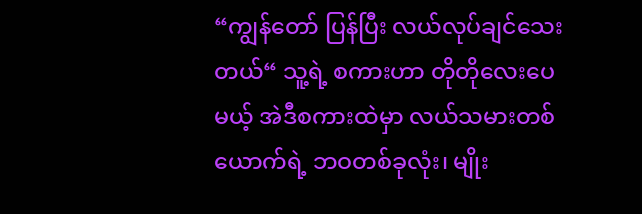“ကျွန်တော် ပြန်ပြီး လယ်လုပ်ချင်သေးတယ်“ သူ့ရဲ့ စကားဟာ တိုတိုလေးပေမယ့် အဲဒီစကားထဲမှာ လယ်သမားတစ်ယောက်ရဲ့ ဘဝတစ်ခုလုံး၊ မျိုး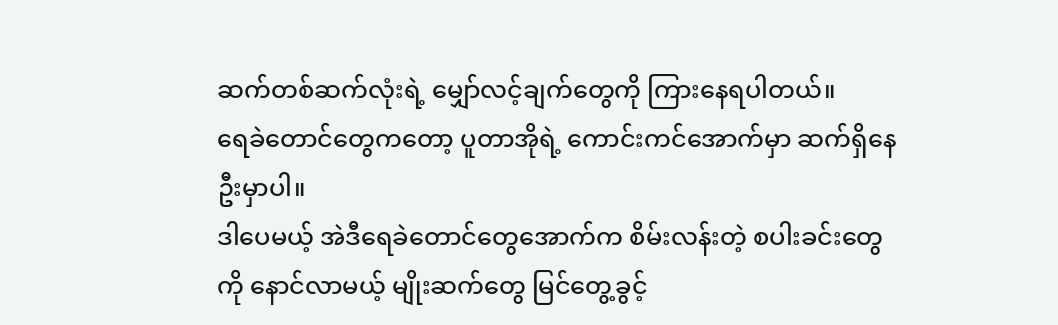ဆက်တစ်ဆက်လုံးရဲ့ မျှော်လင့်ချက်တွေကို ကြားနေရပါတယ်။
ရေခဲတောင်တွေကတော့ ပူတာအိုရဲ့ ကောင်းကင်အောက်မှာ ဆက်ရှိနေဦးမှာပါ။
ဒါပေမယ့် အဲဒီရေခဲတောင်တွေအောက်က စိမ်းလန်းတဲ့ စပါးခင်းတွေကို နောင်လာမယ့် မျိုးဆက်တွေ မြင်တွေ့ခွင့်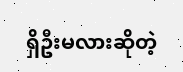ရှိဦးမလားဆိုတဲ့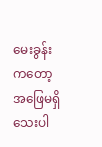မေးခွန်းကတော့ အဖြေမရှိသေးပါ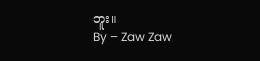ဘူး။
By – Zaw Zaw